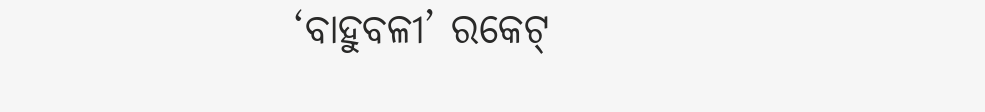‘ବାହୁବଳୀ’ ରକେଟ୍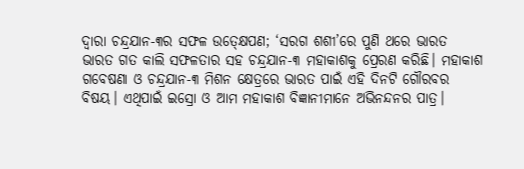ଦ୍ବାରା ଚନ୍ଦ୍ରଯାନ-୩ର ସଫଳ ଉତ୍କ୍ଷେପଣ; ‘ସରଗ ଶଶୀ’ରେ ପୁଣି ଥରେ ଭାରତ
ଭାରତ ଗତ କାଲି ସଫଳତାର ସହ ଚନ୍ଦ୍ରଯାନ-୩ ମହାକାଶକୁ ପ୍ରେରଣ କରିଛି। ମହାକାଶ ଗବେଷଣା ଓ ଚନ୍ଦ୍ରଯାନ-୩ ମିଶନ କ୍ଷେତ୍ରରେ ଭାରତ ପାଇଁ ଏହି ଦିନଟି ଗୌରବର ବିଷୟ। ଏଥିପାଇଁ ଇସ୍ରୋ ଓ ଆମ ମହାକାଶ ବିଜ୍ଞାନୀମାନେ ଅଭିନନ୍ଦନର ପାତ୍ର।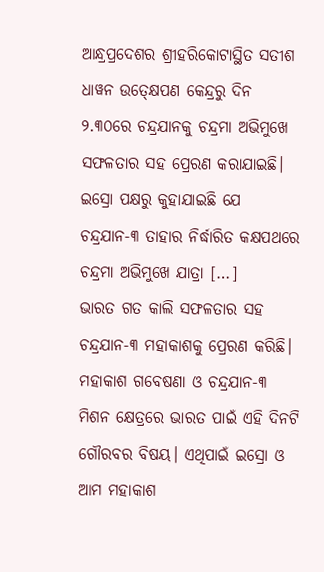ଆନ୍ଧ୍ରପ୍ରଦେଶର ଶ୍ରୀହରିକୋଟାସ୍ଥିତ ସତୀଶ ଧାୱନ ଉତ୍କ୍ଷେପଣ କେନ୍ଦ୍ରରୁ ଦିନ ୨.୩୦ରେ ଚନ୍ଦ୍ରଯାନକୁ ଚନ୍ଦ୍ରମା ଅଭିମୁଖେ ସଫଳତାର ସହ ପ୍ରେରଣ କରାଯାଇଛି। ଇସ୍ରୋ ପକ୍ଷରୁ କୁହାଯାଇଛି ଯେ ଚନ୍ଦ୍ରଯାନ-୩ ତାହାର ନିର୍ଦ୍ଧାରିତ କକ୍ଷପଥରେ ଚନ୍ଦ୍ରମା ଅଭିମୁଖେ ଯାତ୍ରା […]
ଭାରତ ଗତ କାଲି ସଫଳତାର ସହ ଚନ୍ଦ୍ରଯାନ-୩ ମହାକାଶକୁ ପ୍ରେରଣ କରିଛି। ମହାକାଶ ଗବେଷଣା ଓ ଚନ୍ଦ୍ରଯାନ-୩ ମିଶନ କ୍ଷେତ୍ରରେ ଭାରତ ପାଇଁ ଏହି ଦିନଟି ଗୌରବର ବିଷୟ। ଏଥିପାଇଁ ଇସ୍ରୋ ଓ ଆମ ମହାକାଶ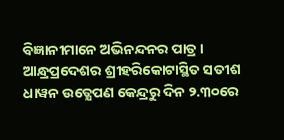ବିଜ୍ଞାନୀମାନେ ଅଭିନନ୍ଦନର ପାତ୍ର। ଆନ୍ଧ୍ରପ୍ରଦେଶର ଶ୍ରୀହରିକୋଟାସ୍ଥିତ ସତୀଶ ଧାୱନ ଉତ୍କ୍ଷେପଣ କେନ୍ଦ୍ରରୁ ଦିନ ୨.୩୦ରେ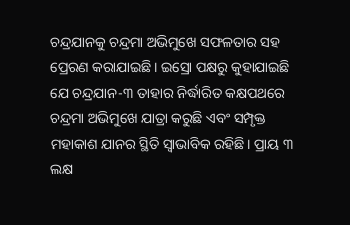ଚନ୍ଦ୍ରଯାନକୁ ଚନ୍ଦ୍ରମା ଅଭିମୁଖେ ସଫଳତାର ସହ ପ୍ରେରଣ କରାଯାଇଛି। ଇସ୍ରୋ ପକ୍ଷରୁ କୁହାଯାଇଛି ଯେ ଚନ୍ଦ୍ରଯାନ-୩ ତାହାର ନିର୍ଦ୍ଧାରିତ କକ୍ଷପଥରେ ଚନ୍ଦ୍ରମା ଅଭିମୁଖେ ଯାତ୍ରା କରୁଛି ଏବଂ ସମ୍ପୃକ୍ତ ମହାକାଶ ଯାନର ସ୍ଥିତି ସ୍ୱାଭାବିକ ରହିଛି। ପ୍ରାୟ ୩ ଲକ୍ଷ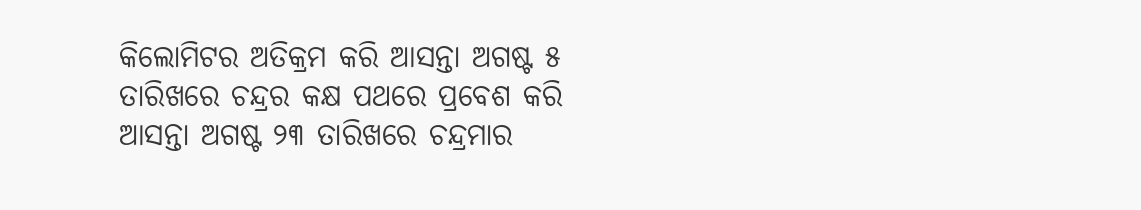କିଲୋମିଟର ଅତିକ୍ରମ କରି ଆସନ୍ତା ଅଗଷ୍ଟ ୫ ତାରିଖରେ ଚନ୍ଦ୍ରର କକ୍ଷ ପଥରେ ପ୍ରବେଶ କରି ଆସନ୍ତା ଅଗଷ୍ଟ ୨୩ ତାରିଖରେ ଚନ୍ଦ୍ରମାର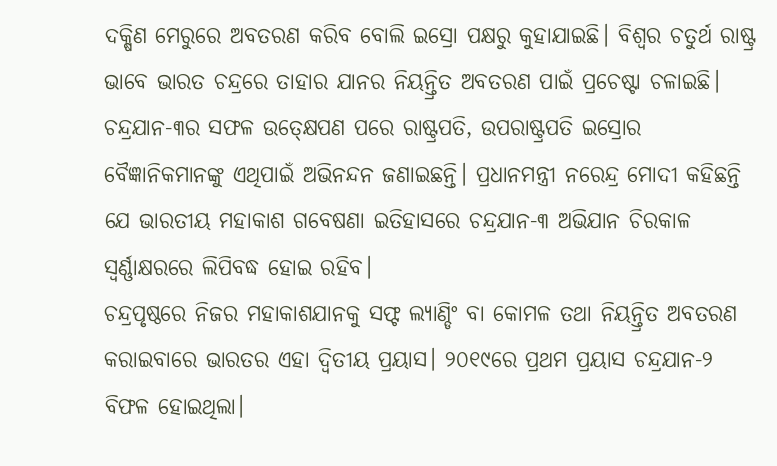ଦକ୍ଷିଣ ମେରୁରେ ଅବତରଣ କରିବ ବୋଲି ଇସ୍ରୋ ପକ୍ଷରୁ କୁହାଯାଇଛି। ବିଶ୍ୱର ଚତୁର୍ଥ ରାଷ୍ଟ୍ର ଭାବେ ଭାରତ ଚନ୍ଦ୍ରରେ ତାହାର ଯାନର ନିୟନ୍ତ୍ରିତ ଅବତରଣ ପାଇଁ ପ୍ରଚେଷ୍ଟା ଚଳାଇଛି। ଚନ୍ଦ୍ରଯାନ-୩ର ସଫଳ ଉତ୍କ୍ଷେପଣ ପରେ ରାଷ୍ଟ୍ରପତି, ଉପରାଷ୍ଟ୍ରପତି ଇସ୍ରୋର ବୈଜ୍ଞାନିକମାନଙ୍କୁ ଏଥିପାଇଁ ଅଭିନନ୍ଦନ ଜଣାଇଛନ୍ତି। ପ୍ରଧାନମନ୍ତ୍ରୀ ନରେନ୍ଦ୍ର ମୋଦୀ କହିଛନ୍ତି ଯେ ଭାରତୀୟ ମହାକାଶ ଗବେଷଣା ଇତିହାସରେ ଚନ୍ଦ୍ରଯାନ-୩ ଅଭିଯାନ ଚିରକାଳ ସ୍ୱର୍ଣ୍ଣାକ୍ଷରରେ ଲିପିବଦ୍ଧ ହୋଇ ରହିବ।
ଚନ୍ଦ୍ରପୃଷ୍ଠରେ ନିଜର ମହାକାଶଯାନକୁ ସଫ୍ଟ ଲ୍ୟାଣ୍ଡିଂ ବା କୋମଳ ତଥା ନିୟନ୍ତ୍ରିତ ଅବତରଣ କରାଇବାରେ ଭାରତର ଏହା ଦ୍ୱିତୀୟ ପ୍ରୟାସ। ୨୦୧୯ରେ ପ୍ରଥମ ପ୍ରୟାସ ଚନ୍ଦ୍ରଯାନ-୨ ବିଫଳ ହୋଇଥିଲା।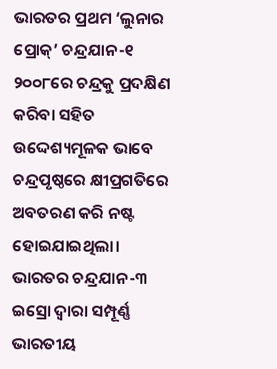ଭାରତର ପ୍ରଥମ ‘ଲୁନାର ପ୍ରୋକ୍’ ଚନ୍ଦ୍ରଯାନ-୧ ୨୦୦୮ରେ ଚନ୍ଦ୍ରକୁ ପ୍ରଦକ୍ଷିଣ କରିବା ସହିତ ଉଦ୍ଦେଶ୍ୟମୂଳକ ଭାବେ ଚନ୍ଦ୍ରପୃଷ୍ଠରେ କ୍ଷୀପ୍ରଗତିରେ ଅବତରଣ କରି ନଷ୍ଟ ହୋଇଯାଇଥିଲା। ଭାରତର ଚନ୍ଦ୍ରଯାନ-୩ ଇସ୍ରୋ ଦ୍ୱାରା ସମ୍ପୂର୍ଣ୍ଣ ଭାରତୀୟ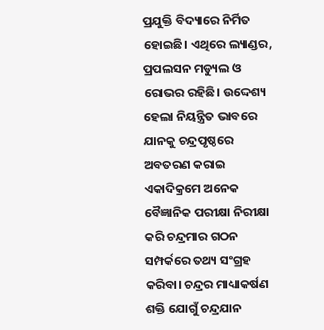ପ୍ରଯୁକ୍ତି ବିଦ୍ୟାରେ ନିର୍ମିତ ହୋଇଛି। ଏଥିରେ ଲ୍ୟାଣ୍ଡର, ପ୍ରପଲସନ ମଡ୍ୟୁଲ ଓ ରୋଭର ରହିଛି। ଉଦ୍ଦେଶ୍ୟ ହେଲା ନିୟନ୍ତ୍ରିତ ଭାବରେ ଯାନକୁ ଚନ୍ଦ୍ରପୃଷ୍ଠରେ ଅବତରଣ କରାଇ ଏକାଦିକ୍ରମେ ଅନେକ ବୈଜ୍ଞାନିକ ପରୀକ୍ଷା ନିରୀକ୍ଷା କରି ଚନ୍ଦ୍ରମାର ଗଠନ ସମ୍ପର୍କରେ ତଥ୍ୟ ସଂଗ୍ରହ କରିବା। ଚନ୍ଦ୍ରର ମାଧ୍ୟାକର୍ଷଣ ଶକ୍ତି ଯୋଗୁଁ ଚନ୍ଦ୍ରଯାନ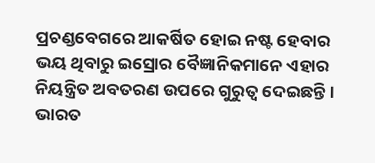ପ୍ରଚଣ୍ଡବେଗରେ ଆକର୍ଷିତ ହୋଇ ନଷ୍ଟ ହେବାର ଭୟ ଥିବାରୁ ଇସ୍ରୋର ବୈଜ୍ଞାନିକମାନେ ଏହାର ନିୟନ୍ତ୍ରିତ ଅବତରଣ ଉପରେ ଗୁରୁତ୍ୱ ଦେଇଛନ୍ତି।
ଭାରତ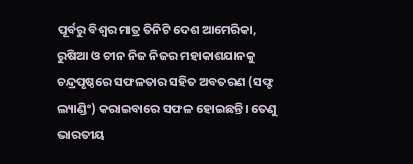ପୂର୍ବରୁ ବିଶ୍ୱର ମାତ୍ର ତିନିଟି ଦେଶ ଆମେରିକା, ରୁଷିଆ ଓ ଚୀନ ନିଜ ନିଜର ମହାକାଶଯାନକୁ ଚନ୍ଦ୍ରପୃଷ୍ଠରେ ସଫଳତାର ସହିତ ଅବତରଣ (ସଫ୍ଟ ଲ୍ୟାଣ୍ଡିଂ) କରାଇବାରେ ସଫଳ ହୋଇଛନ୍ତି। ତେଣୁ ଭାରତୀୟ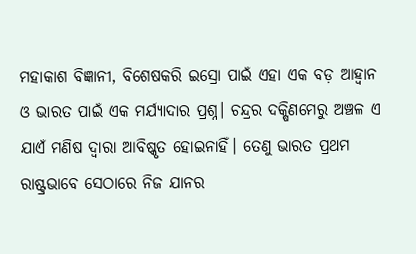ମହାକାଶ ବିଜ୍ଞାନୀ, ବିଶେଷକରି ଇସ୍ରୋ ପାଇଁ ଏହା ଏକ ବଡ଼ ଆହ୍ୱାନ ଓ ଭାରତ ପାଇଁ ଏକ ମର୍ଯ୍ୟାଦାର ପ୍ରଶ୍ନ। ଚନ୍ଦ୍ରର ଦକ୍ଷିଣମେରୁ ଅଞ୍ଚଳ ଏ ଯାଏଁ ମଣିଷ ଦ୍ୱାରା ଆବିଷ୍କୃତ ହୋଇନାହିଁ। ତେଣୁ ଭାରତ ପ୍ରଥମ ରାଷ୍ଟ୍ରଭାବେ ସେଠାରେ ନିଜ ଯାନର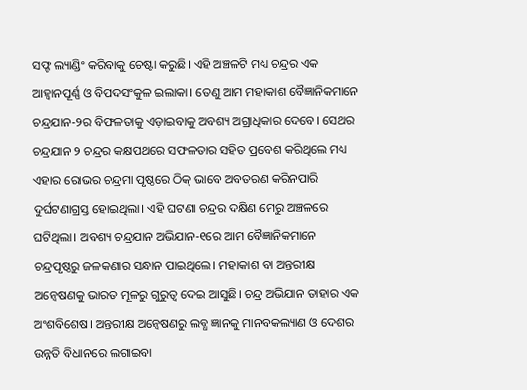ସଫ୍ଟ ଲ୍ୟାଣ୍ଡିଂ କରିବାକୁ ଚେଷ୍ଟା କରୁଛି। ଏହି ଅଞ୍ଚଳଟି ମଧ୍ୟ ଚନ୍ଦ୍ରର ଏକ ଆହ୍ୱାନପୂର୍ଣ୍ଣ ଓ ବିପଦସଂକୁଳ ଇଲାକା। ତେଣୁ ଆମ ମହାକାଶ ବୈଜ୍ଞାନିକମାନେ ଚନ୍ଦ୍ରଯାନ-୨ର ବିଫଳତାକୁ ଏଡ଼ାଇବାକୁ ଅବଶ୍ୟ ଅଗ୍ରାଧିକାର ଦେବେ। ସେଥର ଚନ୍ଦ୍ରଯାନ ୨ ଚନ୍ଦ୍ରର କକ୍ଷପଥରେ ସଫଳତାର ସହିତ ପ୍ରବେଶ କରିଥିଲେ ମଧ୍ୟ ଏହାର ରୋଭର ଚନ୍ଦ୍ରମା ପୃଷ୍ଠରେ ଠିକ୍ ଭାବେ ଅବତରଣ କରିନପାରି ଦୁର୍ଘଟଣାଗ୍ରସ୍ତ ହୋଇଥିଲା। ଏହି ଘଟଣା ଚନ୍ଦ୍ରର ଦକ୍ଷିଣ ମେରୁ ଅଞ୍ଚଳରେ ଘଟିଥିଲା। ଅବଶ୍ୟ ଚନ୍ଦ୍ରଯାନ ଅଭିଯାନ-୧ରେ ଆମ ବୈଜ୍ଞାନିକମାନେ ଚନ୍ଦ୍ରପୃଷ୍ଠରୁ ଜଳକଣାର ସନ୍ଧାନ ପାଇଥିଲେ। ମହାକାଶ ବା ଅନ୍ତରୀକ୍ଷ ଅନ୍ୱେଷଣକୁ ଭାରତ ମୂଳରୁ ଗୁରୁତ୍ୱ ଦେଇ ଆସୁଛି। ଚନ୍ଦ୍ର ଅଭିଯାନ ତାହାର ଏକ ଅଂଶବିଶେଷ। ଅନ୍ତରୀକ୍ଷ ଅନ୍ୱେଷଣରୁ ଲବ୍ଧ ଜ୍ଞାନକୁ ମାନବକଲ୍ୟାଣ ଓ ଦେଶର ଉନ୍ନତି ବିଧାନରେ ଲଗାଇବା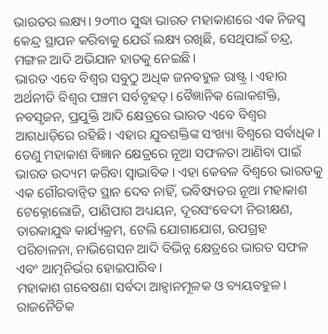ଭାରତର ଲକ୍ଷ୍ୟ। ୨୦୩୦ ସୁଦ୍ଧା ଭାରତ ମହାକାଶରେ ଏକ ନିଜସ୍ୱ କେନ୍ଦ୍ର ସ୍ଥାପନ କରିବାକୁ ଯେଉଁ ଲକ୍ଷ୍ୟ ରଖିଛି, ସେଥିପାଇଁ ଚନ୍ଦ୍ର, ମଙ୍ଗଳ ଆଦି ଅଭିଯାନ ହାତକୁ ନେଇଛି।
ଭାରତ ଏବେ ବିଶ୍ୱର ସବୁଠୁ ଅଧିକ ଜନବହୁଳ ରାଷ୍ଟ୍ର। ଏହାର ଅର୍ଥନୀତି ବିଶ୍ୱର ପଞ୍ଚମ ସର୍ବବୃହତ୍। ବୈଜ୍ଞାନିକ ଲୋକଶକ୍ତି, ନବସୃଜନ, ପ୍ରଯୁକ୍ତି ଆଦି କ୍ଷେତ୍ରରେ ଭାରତ ଏବେ ବିଶ୍ୱର ଆଗଧାଡ଼ିରେ ରହିଛି। ଏହାର ଯୁବଶକ୍ତିଙ୍କ ସଂଖ୍ୟା ବିଶ୍ୱରେ ସର୍ବାଧିକ। ତେଣୁ ମହାକାଶ ବିଜ୍ଞାନ କ୍ଷେତ୍ରରେ ନୂଆ ସଫଳତା ଆଣିବା ପାଇଁ ଭାରତ ଉଦ୍ୟମ କରିବା ସ୍ୱାଭାବିକ। ଏହା କେବଳ ବିଶ୍ୱରେ ଭାରତକୁ ଏକ ଗୌରବାନ୍ୱିତ ସ୍ଥାନ ଦେବ ନାହିଁ, ଭବିଷ୍ୟତର ନୂଆ ମହାକାଶ ଟେକ୍ନୋଲୋଜି, ପାଣିପାଗ ଅଧ୍ୟୟନ, ଦୂରସଂବେଦୀ ନିରୀକ୍ଷଣ, ତାରକାଯୁଦ୍ଧ କାର୍ଯ୍ୟକ୍ରମ, ଟେଲି ଯୋଗାଯୋଗ, ଉପଗ୍ରହ ପରିଚାଳନା, ନାଭିଗେସନ ଆଦି ବିଭିନ୍ନ କ୍ଷେତ୍ରରେ ଭାରତ ସଫଳ ଏବଂ ଆତ୍ମନିର୍ଭର ହୋଇପାରିବ।
ମହାକାଶ ଗବେଷଣା ସର୍ବଦା ଆହ୍ୱାନମୂଳକ ଓ ବ୍ୟୟବହୁଳ। ରାଜନୈତିକ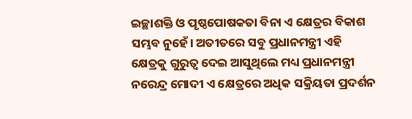ଇଚ୍ଛାଶକ୍ତି ଓ ପୃଷ୍ଠପୋଷକତା ବିନା ଏ କ୍ଷେତ୍ରର ବିକାଶ ସମ୍ଭବ ନୁହେଁ। ଅତୀତରେ ସବୁ ପ୍ରଧାନମନ୍ତ୍ରୀ ଏହି କ୍ଷେତ୍ରକୁ ଗୁରୁତ୍ୱ ଦେଇ ଆସୁଥିଲେ ମଧ୍ୟ ପ୍ରଧାନମନ୍ତ୍ରୀ ନରେନ୍ଦ୍ର ମୋଦୀ ଏ କ୍ଷେତ୍ରରେ ଅଧିକ ସକ୍ରିୟତା ପ୍ରଦର୍ଶନ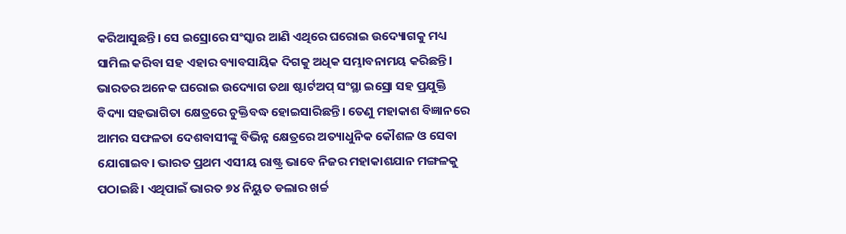କରିଆସୁଛନ୍ତି। ସେ ଇସ୍ରୋରେ ସଂସ୍କାର ଆଣି ଏଥିରେ ଘରୋଇ ଉଦ୍ୟୋଗକୁ ମଧ୍ୟ ସାମିଲ କରିବା ସହ ଏହାର ବ୍ୟାବସାୟିକ ଦିଗକୁ ଅଧିକ ସମ୍ଭାବନାମୟ କରିଛନ୍ତି। ଭାରତର ଅନେକ ଘରୋଇ ଉଦ୍ୟୋଗ ତଥା ଷ୍ଟାର୍ଟଅପ୍ ସଂସ୍ଥା ଇସ୍ରୋ ସହ ପ୍ରଯୁକ୍ତି ବିଦ୍ୟା ସହଭାଗିତା କ୍ଷେତ୍ରରେ ଚୁକ୍ତିବଦ୍ଧ ହୋଇସାରିଛନ୍ତି। ତେଣୁ ମହାକାଶ ବିଜ୍ଞାନରେ ଆମର ସଫଳତା ଦେଶବାସୀଙ୍କୁ ବିଭିନ୍ନ କ୍ଷେତ୍ରରେ ଅତ୍ୟାଧୁନିକ କୌଶଳ ଓ ସେବା ଯୋଗାଇବ। ଭାରତ ପ୍ରଥମ ଏସୀୟ ରାଷ୍ଟ୍ର ଭାବେ ନିଜର ମହାକାଶଯାନ ମଙ୍ଗଳକୁ ପଠାଇଛି। ଏଥିପାଇଁ ଭାରତ ୭୪ ନିୟୁତ ଡଲାର ଖର୍ଚ୍ଚ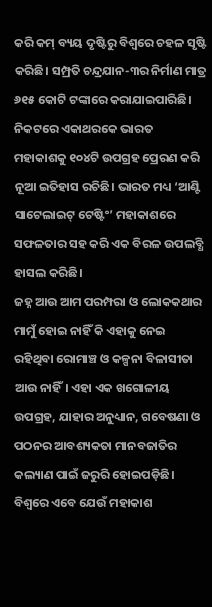କରି କମ୍ ବ୍ୟୟ ଦୃଷ୍ଟିରୁ ବିଶ୍ୱରେ ଚହଳ ସୃଷ୍ଟି କରିଛି। ସମ୍ପ୍ରତି ଚନ୍ଦ୍ରଯାନ-୩ର ନିର୍ମାଣ ମାତ୍ର ୬୧୫ କୋଟି ଟଙ୍କାରେ କରାଯାଇପାରିଛି। ନିକଟରେ ଏକାଥରକେ ଭାରତ ମହାକାଶକୁ ୧୦୪ଟି ଉପଗ୍ରହ ପ୍ରେରଣ କରି ନୂଆ ଇତିହାସ ରଚିଛି। ଭାରତ ମଧ୍ୟ ‘ଆଣ୍ଟି ସାଟେଲାଇଟ୍ ଟେଷ୍ଟିଂ’ ମହାକାଶରେ ସଫଳତାର ସହ କରି ଏକ ବିରଳ ଉପଲବ୍ଧି ହାସଲ କରିଛି।
ଜହ୍ନ ଆଉ ଆମ ପରମ୍ପରା ଓ ଲୋକକଥାର ମାମୁଁ ହୋଇ ନାହିଁ କି ଏହାକୁ ନେଇ ରହିଥିବା ରୋମାଞ୍ଚ ଓ କଳ୍ପନା ବିଳାସୀତା ଆଉ ନାହିଁ। ଏହା ଏକ ଖଗୋଳୀୟ ଉପଗ୍ରହ, ଯାହାର ଅନୁଧ୍ୟାନ, ଗବେଷଣା ଓ ପଠନର ଆବଶ୍ୟକତା ମାନବଜାତିର କଲ୍ୟାଣ ପାଇଁ ଜରୁରି ହୋଇପଡ଼ିଛି। ବିଶ୍ୱରେ ଏବେ ଯେଉଁ ମହାକାଶ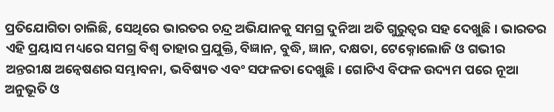ପ୍ରତିଯୋଗିତା ଚାଲିଛି, ସେଥିରେ ଭାରତର ଚନ୍ଦ୍ର ଅଭିଯାନକୁ ସମଗ୍ର ଦୁନିଆ ଅତି ଗୁରୁତ୍ୱର ସହ ଦେଖୁଛି। ଭାରତର ଏହି ପ୍ରୟାସ ମଧ୍ୟରେ ସମଗ୍ର ବିଶ୍ୱ ତାହାର ପ୍ରଯୁକ୍ତି, ବିଜ୍ଞାନ, ବୁଦ୍ଧି, ଜ୍ଞାନ, ଦକ୍ଷତା, ଟେକ୍ନୋଲୋଜି ଓ ଗଭୀର ଅନ୍ତରୀକ୍ଷ ଅନ୍ୱେଷଣର ସମ୍ଭାବନା, ଭବିଷ୍ୟତ ଏବଂ ସଫଳତା ଦେଖୁଛି। ଗୋଟିଏ ବିଫଳ ଉଦ୍ୟମ ପରେ ନୂଆ ଅନୁଭୂତି ଓ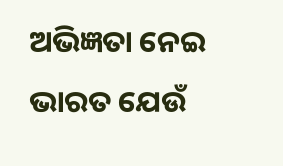ଅଭିଜ୍ଞତା ନେଇ ଭାରତ ଯେଉଁ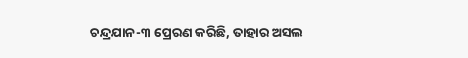ଚନ୍ଦ୍ରଯାନ-୩ ପ୍ରେରଣ କରିଛି, ତାହାର ଅସଲ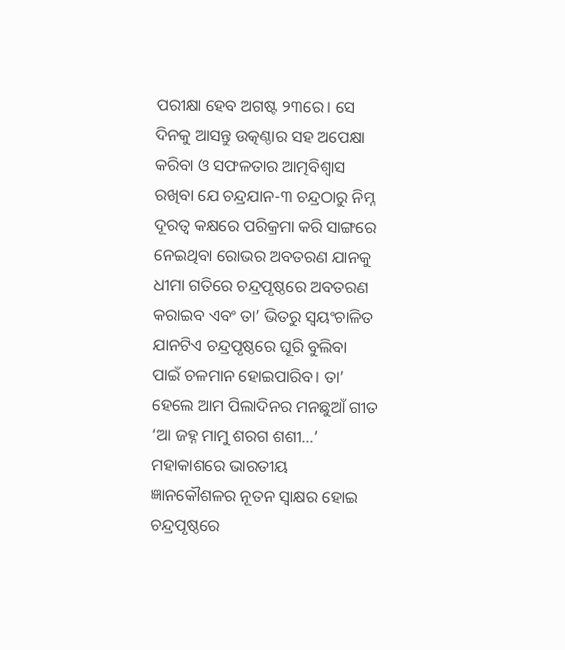ପରୀକ୍ଷା ହେବ ଅଗଷ୍ଟ ୨୩ରେ। ସେ ଦିନକୁ ଆସନ୍ତୁ ଉତ୍କଣ୍ଠାର ସହ ଅପେକ୍ଷା କରିବା ଓ ସଫଳତାର ଆତ୍ମବିଶ୍ୱାସ ରଖିବା ଯେ ଚନ୍ଦ୍ରଯାନ-୩ ଚନ୍ଦ୍ରଠାରୁ ନିମ୍ନ ଦୂରତ୍ୱ କକ୍ଷରେ ପରିକ୍ରମା କରି ସାଙ୍ଗରେ ନେଇଥିବା ରୋଭର ଅବତରଣ ଯାନକୁ ଧୀମା ଗତିରେ ଚନ୍ଦ୍ରପୃଷ୍ଠରେ ଅବତରଣ କରାଇବ ଏବଂ ତା’ ଭିତରୁ ସ୍ୱୟଂଚାଳିତ ଯାନଟିଏ ଚନ୍ଦ୍ରପୃଷ୍ଠରେ ଘୂରି ବୁଲିବା ପାଇଁ ଚଳମାନ ହୋଇପାରିବ। ତା’ ହେଲେ ଆମ ପିଲାଦିନର ମନଛୁଆଁ ଗୀତ ‘ଆ ଜହ୍ନ ମାମୁ ଶରଗ ଶଶୀ…’ ମହାକାଶରେ ଭାରତୀୟ ଜ୍ଞାନକୌଶଳର ନୂତନ ସ୍ୱାକ୍ଷର ହୋଇ ଚନ୍ଦ୍ରପୃଷ୍ଠରେ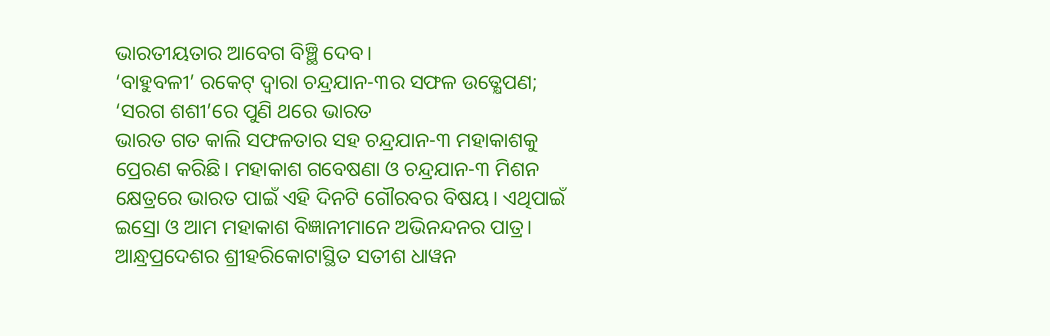ଭାରତୀୟତାର ଆବେଗ ବିଞ୍ଛି ଦେବ।
‘ବାହୁବଳୀ’ ରକେଟ୍ ଦ୍ବାରା ଚନ୍ଦ୍ରଯାନ-୩ର ସଫଳ ଉତ୍କ୍ଷେପଣ; ‘ସରଗ ଶଶୀ’ରେ ପୁଣି ଥରେ ଭାରତ
ଭାରତ ଗତ କାଲି ସଫଳତାର ସହ ଚନ୍ଦ୍ରଯାନ-୩ ମହାକାଶକୁ ପ୍ରେରଣ କରିଛି। ମହାକାଶ ଗବେଷଣା ଓ ଚନ୍ଦ୍ରଯାନ-୩ ମିଶନ କ୍ଷେତ୍ରରେ ଭାରତ ପାଇଁ ଏହି ଦିନଟି ଗୌରବର ବିଷୟ। ଏଥିପାଇଁ ଇସ୍ରୋ ଓ ଆମ ମହାକାଶ ବିଜ୍ଞାନୀମାନେ ଅଭିନନ୍ଦନର ପାତ୍ର। ଆନ୍ଧ୍ରପ୍ରଦେଶର ଶ୍ରୀହରିକୋଟାସ୍ଥିତ ସତୀଶ ଧାୱନ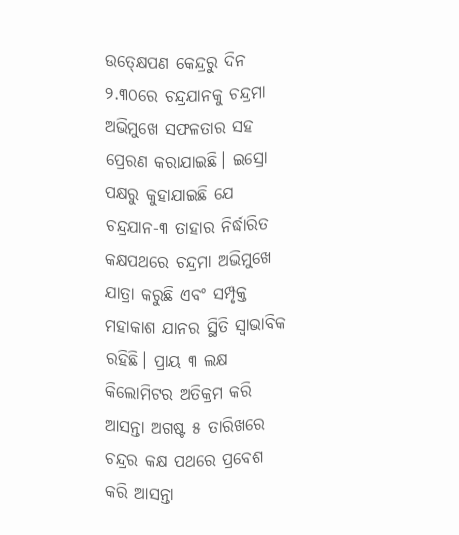ଉତ୍କ୍ଷେପଣ କେନ୍ଦ୍ରରୁ ଦିନ ୨.୩୦ରେ ଚନ୍ଦ୍ରଯାନକୁ ଚନ୍ଦ୍ରମା ଅଭିମୁଖେ ସଫଳତାର ସହ ପ୍ରେରଣ କରାଯାଇଛି। ଇସ୍ରୋ ପକ୍ଷରୁ କୁହାଯାଇଛି ଯେ ଚନ୍ଦ୍ରଯାନ-୩ ତାହାର ନିର୍ଦ୍ଧାରିତ କକ୍ଷପଥରେ ଚନ୍ଦ୍ରମା ଅଭିମୁଖେ ଯାତ୍ରା କରୁଛି ଏବଂ ସମ୍ପୃକ୍ତ ମହାକାଶ ଯାନର ସ୍ଥିତି ସ୍ୱାଭାବିକ ରହିଛି। ପ୍ରାୟ ୩ ଲକ୍ଷ କିଲୋମିଟର ଅତିକ୍ରମ କରି ଆସନ୍ତା ଅଗଷ୍ଟ ୫ ତାରିଖରେ ଚନ୍ଦ୍ରର କକ୍ଷ ପଥରେ ପ୍ରବେଶ କରି ଆସନ୍ତା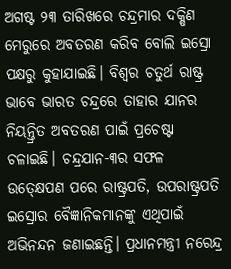ଅଗଷ୍ଟ ୨୩ ତାରିଖରେ ଚନ୍ଦ୍ରମାର ଦକ୍ଷିଣ ମେରୁରେ ଅବତରଣ କରିବ ବୋଲି ଇସ୍ରୋ ପକ୍ଷରୁ କୁହାଯାଇଛି। ବିଶ୍ୱର ଚତୁର୍ଥ ରାଷ୍ଟ୍ର ଭାବେ ଭାରତ ଚନ୍ଦ୍ରରେ ତାହାର ଯାନର ନିୟନ୍ତ୍ରିତ ଅବତରଣ ପାଇଁ ପ୍ରଚେଷ୍ଟା ଚଳାଇଛି। ଚନ୍ଦ୍ରଯାନ-୩ର ସଫଳ ଉତ୍କ୍ଷେପଣ ପରେ ରାଷ୍ଟ୍ରପତି, ଉପରାଷ୍ଟ୍ରପତି ଇସ୍ରୋର ବୈଜ୍ଞାନିକମାନଙ୍କୁ ଏଥିପାଇଁ ଅଭିନନ୍ଦନ ଜଣାଇଛନ୍ତି। ପ୍ରଧାନମନ୍ତ୍ରୀ ନରେନ୍ଦ୍ର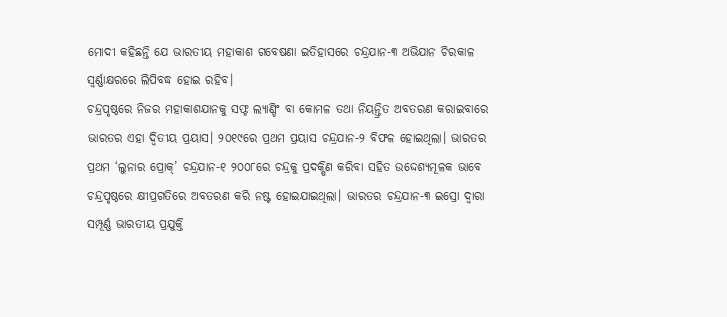ମୋଦୀ କହିଛନ୍ତି ଯେ ଭାରତୀୟ ମହାକାଶ ଗବେଷଣା ଇତିହାସରେ ଚନ୍ଦ୍ରଯାନ-୩ ଅଭିଯାନ ଚିରକାଳ ସ୍ୱର୍ଣ୍ଣାକ୍ଷରରେ ଲିପିବଦ୍ଧ ହୋଇ ରହିବ।
ଚନ୍ଦ୍ରପୃଷ୍ଠରେ ନିଜର ମହାକାଶଯାନକୁ ସଫ୍ଟ ଲ୍ୟାଣ୍ଡିଂ ବା କୋମଳ ତଥା ନିୟନ୍ତ୍ରିତ ଅବତରଣ କରାଇବାରେ ଭାରତର ଏହା ଦ୍ୱିତୀୟ ପ୍ରୟାସ। ୨୦୧୯ରେ ପ୍ରଥମ ପ୍ରୟାସ ଚନ୍ଦ୍ରଯାନ-୨ ବିଫଳ ହୋଇଥିଲା। ଭାରତର ପ୍ରଥମ ‘ଲୁନାର ପ୍ରୋକ୍’ ଚନ୍ଦ୍ରଯାନ-୧ ୨୦୦୮ରେ ଚନ୍ଦ୍ରକୁ ପ୍ରଦକ୍ଷିଣ କରିବା ସହିତ ଉଦ୍ଦେଶ୍ୟମୂଳକ ଭାବେ ଚନ୍ଦ୍ରପୃଷ୍ଠରେ କ୍ଷୀପ୍ରଗତିରେ ଅବତରଣ କରି ନଷ୍ଟ ହୋଇଯାଇଥିଲା। ଭାରତର ଚନ୍ଦ୍ରଯାନ-୩ ଇସ୍ରୋ ଦ୍ୱାରା ସମ୍ପୂର୍ଣ୍ଣ ଭାରତୀୟ ପ୍ରଯୁକ୍ତି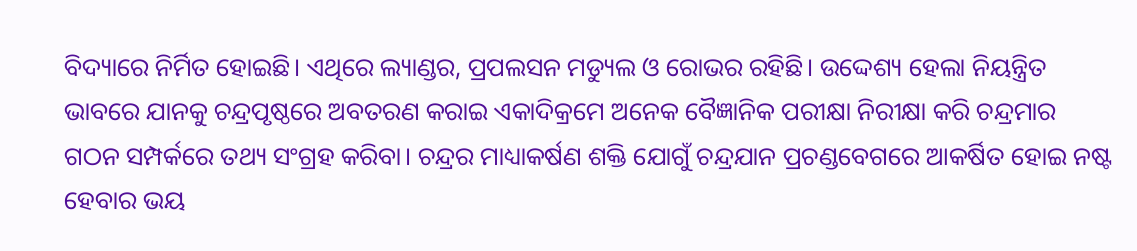ବିଦ୍ୟାରେ ନିର୍ମିତ ହୋଇଛି। ଏଥିରେ ଲ୍ୟାଣ୍ଡର, ପ୍ରପଲସନ ମଡ୍ୟୁଲ ଓ ରୋଭର ରହିଛି। ଉଦ୍ଦେଶ୍ୟ ହେଲା ନିୟନ୍ତ୍ରିତ ଭାବରେ ଯାନକୁ ଚନ୍ଦ୍ରପୃଷ୍ଠରେ ଅବତରଣ କରାଇ ଏକାଦିକ୍ରମେ ଅନେକ ବୈଜ୍ଞାନିକ ପରୀକ୍ଷା ନିରୀକ୍ଷା କରି ଚନ୍ଦ୍ରମାର ଗଠନ ସମ୍ପର୍କରେ ତଥ୍ୟ ସଂଗ୍ରହ କରିବା। ଚନ୍ଦ୍ରର ମାଧ୍ୟାକର୍ଷଣ ଶକ୍ତି ଯୋଗୁଁ ଚନ୍ଦ୍ରଯାନ ପ୍ରଚଣ୍ଡବେଗରେ ଆକର୍ଷିତ ହୋଇ ନଷ୍ଟ ହେବାର ଭୟ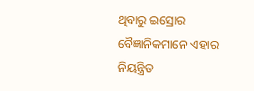ଥିବାରୁ ଇସ୍ରୋର ବୈଜ୍ଞାନିକମାନେ ଏହାର ନିୟନ୍ତ୍ରିତ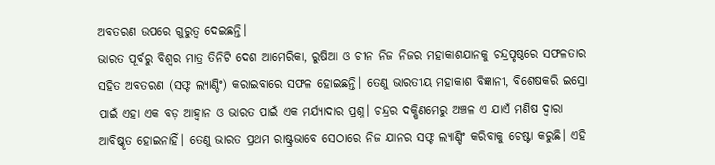ଅବତରଣ ଉପରେ ଗୁରୁତ୍ୱ ଦେଇଛନ୍ତି।
ଭାରତ ପୂର୍ବରୁ ବିଶ୍ୱର ମାତ୍ର ତିନିଟି ଦେଶ ଆମେରିକା, ରୁଷିଆ ଓ ଚୀନ ନିଜ ନିଜର ମହାକାଶଯାନକୁ ଚନ୍ଦ୍ରପୃଷ୍ଠରେ ସଫଳତାର ସହିତ ଅବତରଣ (ସଫ୍ଟ ଲ୍ୟାଣ୍ଡିଂ) କରାଇବାରେ ସଫଳ ହୋଇଛନ୍ତି। ତେଣୁ ଭାରତୀୟ ମହାକାଶ ବିଜ୍ଞାନୀ, ବିଶେଷକରି ଇସ୍ରୋ ପାଇଁ ଏହା ଏକ ବଡ଼ ଆହ୍ୱାନ ଓ ଭାରତ ପାଇଁ ଏକ ମର୍ଯ୍ୟାଦାର ପ୍ରଶ୍ନ। ଚନ୍ଦ୍ରର ଦକ୍ଷିଣମେରୁ ଅଞ୍ଚଳ ଏ ଯାଏଁ ମଣିଷ ଦ୍ୱାରା ଆବିଷ୍କୃତ ହୋଇନାହିଁ। ତେଣୁ ଭାରତ ପ୍ରଥମ ରାଷ୍ଟ୍ରଭାବେ ସେଠାରେ ନିଜ ଯାନର ସଫ୍ଟ ଲ୍ୟାଣ୍ଡିଂ କରିବାକୁ ଚେଷ୍ଟା କରୁଛି। ଏହି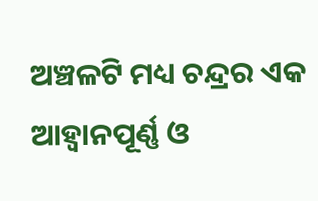ଅଞ୍ଚଳଟି ମଧ୍ୟ ଚନ୍ଦ୍ରର ଏକ ଆହ୍ୱାନପୂର୍ଣ୍ଣ ଓ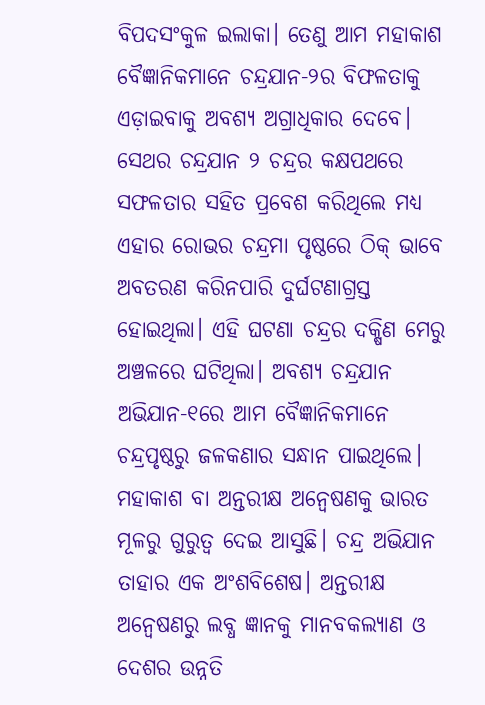ବିପଦସଂକୁଳ ଇଲାକା। ତେଣୁ ଆମ ମହାକାଶ ବୈଜ୍ଞାନିକମାନେ ଚନ୍ଦ୍ରଯାନ-୨ର ବିଫଳତାକୁ ଏଡ଼ାଇବାକୁ ଅବଶ୍ୟ ଅଗ୍ରାଧିକାର ଦେବେ। ସେଥର ଚନ୍ଦ୍ରଯାନ ୨ ଚନ୍ଦ୍ରର କକ୍ଷପଥରେ ସଫଳତାର ସହିତ ପ୍ରବେଶ କରିଥିଲେ ମଧ୍ୟ ଏହାର ରୋଭର ଚନ୍ଦ୍ରମା ପୃଷ୍ଠରେ ଠିକ୍ ଭାବେ ଅବତରଣ କରିନପାରି ଦୁର୍ଘଟଣାଗ୍ରସ୍ତ ହୋଇଥିଲା। ଏହି ଘଟଣା ଚନ୍ଦ୍ରର ଦକ୍ଷିଣ ମେରୁ ଅଞ୍ଚଳରେ ଘଟିଥିଲା। ଅବଶ୍ୟ ଚନ୍ଦ୍ରଯାନ ଅଭିଯାନ-୧ରେ ଆମ ବୈଜ୍ଞାନିକମାନେ ଚନ୍ଦ୍ରପୃଷ୍ଠରୁ ଜଳକଣାର ସନ୍ଧାନ ପାଇଥିଲେ। ମହାକାଶ ବା ଅନ୍ତରୀକ୍ଷ ଅନ୍ୱେଷଣକୁ ଭାରତ ମୂଳରୁ ଗୁରୁତ୍ୱ ଦେଇ ଆସୁଛି। ଚନ୍ଦ୍ର ଅଭିଯାନ ତାହାର ଏକ ଅଂଶବିଶେଷ। ଅନ୍ତରୀକ୍ଷ ଅନ୍ୱେଷଣରୁ ଲବ୍ଧ ଜ୍ଞାନକୁ ମାନବକଲ୍ୟାଣ ଓ ଦେଶର ଉନ୍ନତି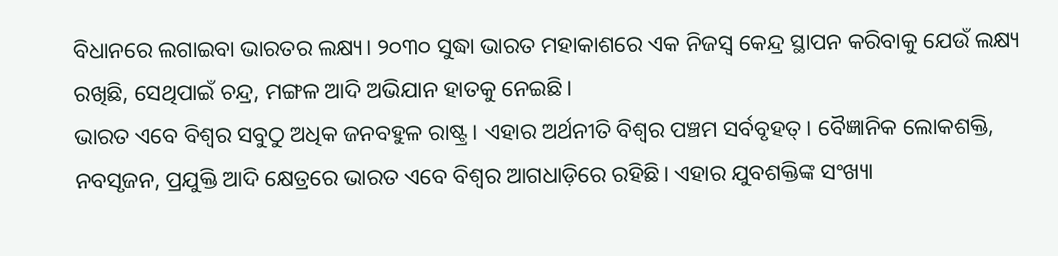ବିଧାନରେ ଲଗାଇବା ଭାରତର ଲକ୍ଷ୍ୟ। ୨୦୩୦ ସୁଦ୍ଧା ଭାରତ ମହାକାଶରେ ଏକ ନିଜସ୍ୱ କେନ୍ଦ୍ର ସ୍ଥାପନ କରିବାକୁ ଯେଉଁ ଲକ୍ଷ୍ୟ ରଖିଛି, ସେଥିପାଇଁ ଚନ୍ଦ୍ର, ମଙ୍ଗଳ ଆଦି ଅଭିଯାନ ହାତକୁ ନେଇଛି।
ଭାରତ ଏବେ ବିଶ୍ୱର ସବୁଠୁ ଅଧିକ ଜନବହୁଳ ରାଷ୍ଟ୍ର। ଏହାର ଅର୍ଥନୀତି ବିଶ୍ୱର ପଞ୍ଚମ ସର୍ବବୃହତ୍। ବୈଜ୍ଞାନିକ ଲୋକଶକ୍ତି, ନବସୃଜନ, ପ୍ରଯୁକ୍ତି ଆଦି କ୍ଷେତ୍ରରେ ଭାରତ ଏବେ ବିଶ୍ୱର ଆଗଧାଡ଼ିରେ ରହିଛି। ଏହାର ଯୁବଶକ୍ତିଙ୍କ ସଂଖ୍ୟା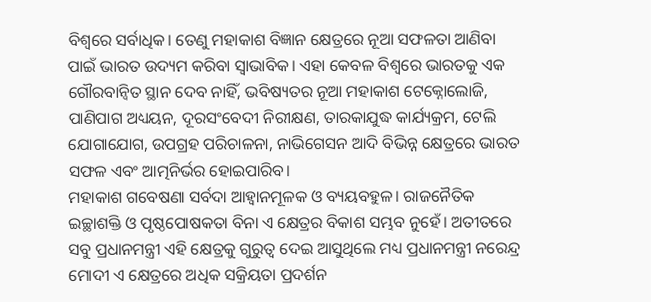ବିଶ୍ୱରେ ସର୍ବାଧିକ। ତେଣୁ ମହାକାଶ ବିଜ୍ଞାନ କ୍ଷେତ୍ରରେ ନୂଆ ସଫଳତା ଆଣିବା ପାଇଁ ଭାରତ ଉଦ୍ୟମ କରିବା ସ୍ୱାଭାବିକ। ଏହା କେବଳ ବିଶ୍ୱରେ ଭାରତକୁ ଏକ ଗୌରବାନ୍ୱିତ ସ୍ଥାନ ଦେବ ନାହିଁ, ଭବିଷ୍ୟତର ନୂଆ ମହାକାଶ ଟେକ୍ନୋଲୋଜି, ପାଣିପାଗ ଅଧ୍ୟୟନ, ଦୂରସଂବେଦୀ ନିରୀକ୍ଷଣ, ତାରକାଯୁଦ୍ଧ କାର୍ଯ୍ୟକ୍ରମ, ଟେଲି ଯୋଗାଯୋଗ, ଉପଗ୍ରହ ପରିଚାଳନା, ନାଭିଗେସନ ଆଦି ବିଭିନ୍ନ କ୍ଷେତ୍ରରେ ଭାରତ ସଫଳ ଏବଂ ଆତ୍ମନିର୍ଭର ହୋଇପାରିବ।
ମହାକାଶ ଗବେଷଣା ସର୍ବଦା ଆହ୍ୱାନମୂଳକ ଓ ବ୍ୟୟବହୁଳ। ରାଜନୈତିକ ଇଚ୍ଛାଶକ୍ତି ଓ ପୃଷ୍ଠପୋଷକତା ବିନା ଏ କ୍ଷେତ୍ରର ବିକାଶ ସମ୍ଭବ ନୁହେଁ। ଅତୀତରେ ସବୁ ପ୍ରଧାନମନ୍ତ୍ରୀ ଏହି କ୍ଷେତ୍ରକୁ ଗୁରୁତ୍ୱ ଦେଇ ଆସୁଥିଲେ ମଧ୍ୟ ପ୍ରଧାନମନ୍ତ୍ରୀ ନରେନ୍ଦ୍ର ମୋଦୀ ଏ କ୍ଷେତ୍ରରେ ଅଧିକ ସକ୍ରିୟତା ପ୍ରଦର୍ଶନ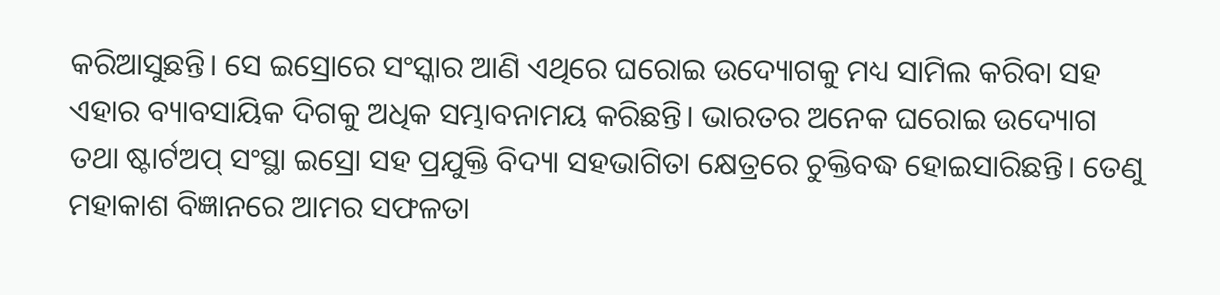କରିଆସୁଛନ୍ତି। ସେ ଇସ୍ରୋରେ ସଂସ୍କାର ଆଣି ଏଥିରେ ଘରୋଇ ଉଦ୍ୟୋଗକୁ ମଧ୍ୟ ସାମିଲ କରିବା ସହ ଏହାର ବ୍ୟାବସାୟିକ ଦିଗକୁ ଅଧିକ ସମ୍ଭାବନାମୟ କରିଛନ୍ତି। ଭାରତର ଅନେକ ଘରୋଇ ଉଦ୍ୟୋଗ ତଥା ଷ୍ଟାର୍ଟଅପ୍ ସଂସ୍ଥା ଇସ୍ରୋ ସହ ପ୍ରଯୁକ୍ତି ବିଦ୍ୟା ସହଭାଗିତା କ୍ଷେତ୍ରରେ ଚୁକ୍ତିବଦ୍ଧ ହୋଇସାରିଛନ୍ତି। ତେଣୁ ମହାକାଶ ବିଜ୍ଞାନରେ ଆମର ସଫଳତା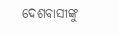ଦେଶବାସୀଙ୍କୁ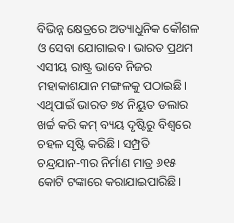ବିଭିନ୍ନ କ୍ଷେତ୍ରରେ ଅତ୍ୟାଧୁନିକ କୌଶଳ ଓ ସେବା ଯୋଗାଇବ। ଭାରତ ପ୍ରଥମ ଏସୀୟ ରାଷ୍ଟ୍ର ଭାବେ ନିଜର ମହାକାଶଯାନ ମଙ୍ଗଳକୁ ପଠାଇଛି। ଏଥିପାଇଁ ଭାରତ ୭୪ ନିୟୁତ ଡଲାର ଖର୍ଚ୍ଚ କରି କମ୍ ବ୍ୟୟ ଦୃଷ୍ଟିରୁ ବିଶ୍ୱରେ ଚହଳ ସୃଷ୍ଟି କରିଛି। ସମ୍ପ୍ରତି ଚନ୍ଦ୍ରଯାନ-୩ର ନିର୍ମାଣ ମାତ୍ର ୬୧୫ କୋଟି ଟଙ୍କାରେ କରାଯାଇପାରିଛି।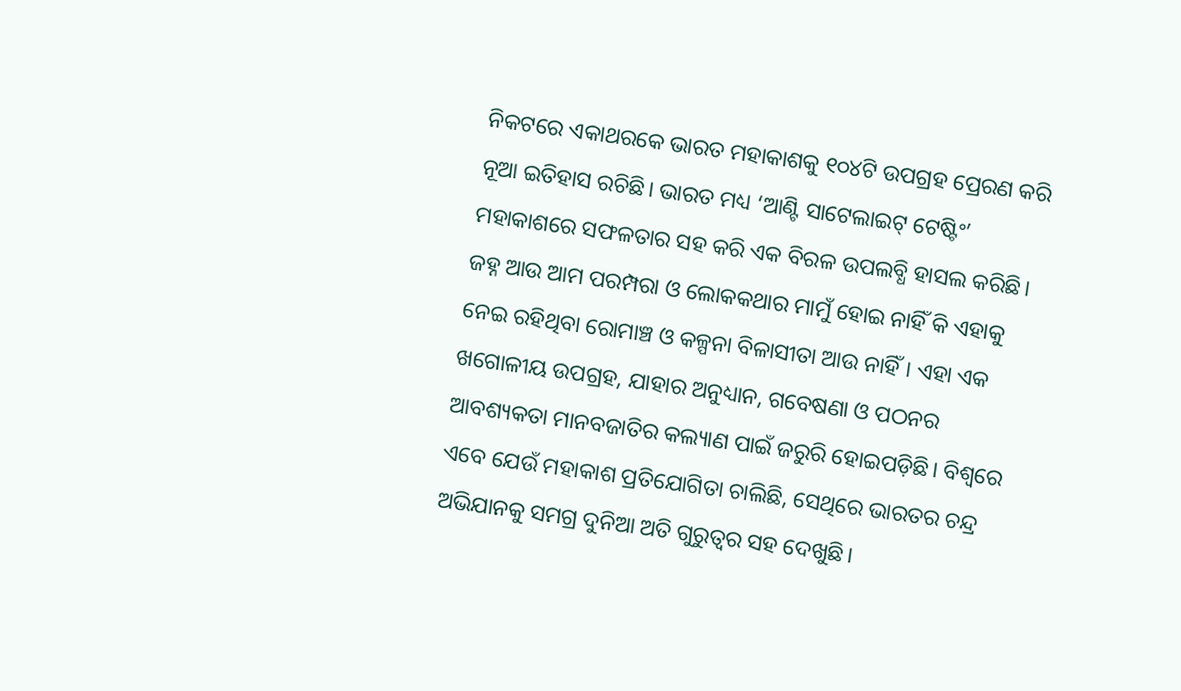ନିକଟରେ ଏକାଥରକେ ଭାରତ ମହାକାଶକୁ ୧୦୪ଟି ଉପଗ୍ରହ ପ୍ରେରଣ କରି ନୂଆ ଇତିହାସ ରଚିଛି। ଭାରତ ମଧ୍ୟ ‘ଆଣ୍ଟି ସାଟେଲାଇଟ୍ ଟେଷ୍ଟିଂ’ ମହାକାଶରେ ସଫଳତାର ସହ କରି ଏକ ବିରଳ ଉପଲବ୍ଧି ହାସଲ କରିଛି।
ଜହ୍ନ ଆଉ ଆମ ପରମ୍ପରା ଓ ଲୋକକଥାର ମାମୁଁ ହୋଇ ନାହିଁ କି ଏହାକୁ ନେଇ ରହିଥିବା ରୋମାଞ୍ଚ ଓ କଳ୍ପନା ବିଳାସୀତା ଆଉ ନାହିଁ। ଏହା ଏକ ଖଗୋଳୀୟ ଉପଗ୍ରହ, ଯାହାର ଅନୁଧ୍ୟାନ, ଗବେଷଣା ଓ ପଠନର ଆବଶ୍ୟକତା ମାନବଜାତିର କଲ୍ୟାଣ ପାଇଁ ଜରୁରି ହୋଇପଡ଼ିଛି। ବିଶ୍ୱରେ ଏବେ ଯେଉଁ ମହାକାଶ ପ୍ରତିଯୋଗିତା ଚାଲିଛି, ସେଥିରେ ଭାରତର ଚନ୍ଦ୍ର ଅଭିଯାନକୁ ସମଗ୍ର ଦୁନିଆ ଅତି ଗୁରୁତ୍ୱର ସହ ଦେଖୁଛି।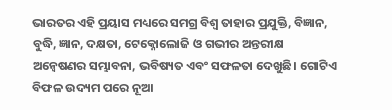ଭାରତର ଏହି ପ୍ରୟାସ ମଧ୍ୟରେ ସମଗ୍ର ବିଶ୍ୱ ତାହାର ପ୍ରଯୁକ୍ତି, ବିଜ୍ଞାନ, ବୁଦ୍ଧି, ଜ୍ଞାନ, ଦକ୍ଷତା, ଟେକ୍ନୋଲୋଜି ଓ ଗଭୀର ଅନ୍ତରୀକ୍ଷ ଅନ୍ୱେଷଣର ସମ୍ଭାବନା, ଭବିଷ୍ୟତ ଏବଂ ସଫଳତା ଦେଖୁଛି। ଗୋଟିଏ ବିଫଳ ଉଦ୍ୟମ ପରେ ନୂଆ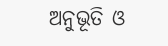ଅନୁଭୂତି ଓ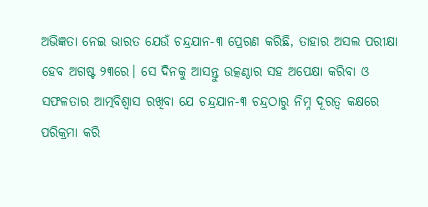ଅଭିଜ୍ଞତା ନେଇ ଭାରତ ଯେଉଁ ଚନ୍ଦ୍ରଯାନ-୩ ପ୍ରେରଣ କରିଛି, ତାହାର ଅସଲ ପରୀକ୍ଷା ହେବ ଅଗଷ୍ଟ ୨୩ରେ। ସେ ଦିନକୁ ଆସନ୍ତୁ ଉତ୍କଣ୍ଠାର ସହ ଅପେକ୍ଷା କରିବା ଓ ସଫଳତାର ଆତ୍ମବିଶ୍ୱାସ ରଖିବା ଯେ ଚନ୍ଦ୍ରଯାନ-୩ ଚନ୍ଦ୍ରଠାରୁ ନିମ୍ନ ଦୂରତ୍ୱ କକ୍ଷରେ ପରିକ୍ରମା କରି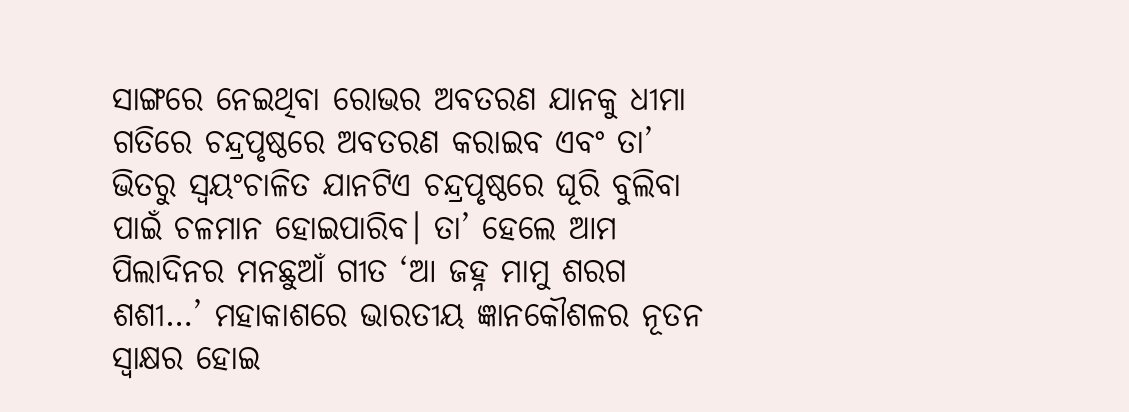ସାଙ୍ଗରେ ନେଇଥିବା ରୋଭର ଅବତରଣ ଯାନକୁ ଧୀମା ଗତିରେ ଚନ୍ଦ୍ରପୃଷ୍ଠରେ ଅବତରଣ କରାଇବ ଏବଂ ତା’ ଭିତରୁ ସ୍ୱୟଂଚାଳିତ ଯାନଟିଏ ଚନ୍ଦ୍ରପୃଷ୍ଠରେ ଘୂରି ବୁଲିବା ପାଇଁ ଚଳମାନ ହୋଇପାରିବ। ତା’ ହେଲେ ଆମ ପିଲାଦିନର ମନଛୁଆଁ ଗୀତ ‘ଆ ଜହ୍ନ ମାମୁ ଶରଗ ଶଶୀ…’ ମହାକାଶରେ ଭାରତୀୟ ଜ୍ଞାନକୌଶଳର ନୂତନ ସ୍ୱାକ୍ଷର ହୋଇ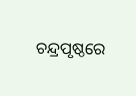ଚନ୍ଦ୍ରପୃଷ୍ଠରେ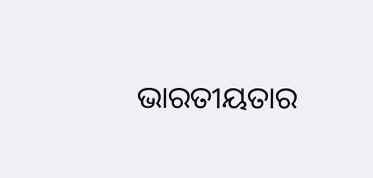ଭାରତୀୟତାର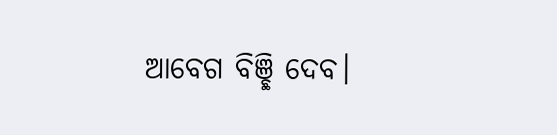ଆବେଗ ବିଞ୍ଛି ଦେବ।